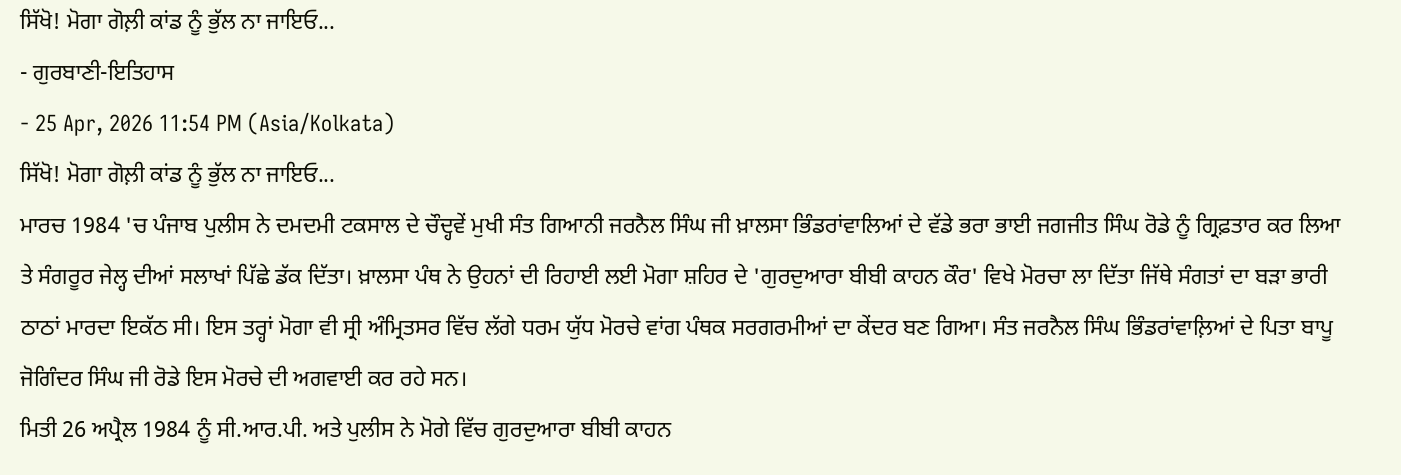ਸਿੱਖੋ! ਮੋਗਾ ਗੋਲ਼ੀ ਕਾਂਡ ਨੂੰ ਭੁੱਲ ਨਾ ਜਾਇਓ...
- ਗੁਰਬਾਣੀ-ਇਤਿਹਾਸ
- 25 Apr, 2026 11:54 PM (Asia/Kolkata)
ਸਿੱਖੋ! ਮੋਗਾ ਗੋਲ਼ੀ ਕਾਂਡ ਨੂੰ ਭੁੱਲ ਨਾ ਜਾਇਓ...
ਮਾਰਚ 1984 'ਚ ਪੰਜਾਬ ਪੁਲੀਸ ਨੇ ਦਮਦਮੀ ਟਕਸਾਲ ਦੇ ਚੌਦ੍ਹਵੇਂ ਮੁਖੀ ਸੰਤ ਗਿਆਨੀ ਜਰਨੈਲ ਸਿੰਘ ਜੀ ਖ਼ਾਲਸਾ ਭਿੰਡਰਾਂਵਾਲਿਆਂ ਦੇ ਵੱਡੇ ਭਰਾ ਭਾਈ ਜਗਜੀਤ ਸਿੰਘ ਰੋਡੇ ਨੂੰ ਗ੍ਰਿਫ਼ਤਾਰ ਕਰ ਲਿਆ ਤੇ ਸੰਗਰੂਰ ਜੇਲ੍ਹ ਦੀਆਂ ਸਲਾਖਾਂ ਪਿੱਛੇ ਡੱਕ ਦਿੱਤਾ। ਖ਼ਾਲਸਾ ਪੰਥ ਨੇ ਉਹਨਾਂ ਦੀ ਰਿਹਾਈ ਲਈ ਮੋਗਾ ਸ਼ਹਿਰ ਦੇ 'ਗੁਰਦੁਆਰਾ ਬੀਬੀ ਕਾਹਨ ਕੌਰ' ਵਿਖੇ ਮੋਰਚਾ ਲਾ ਦਿੱਤਾ ਜਿੱਥੇ ਸੰਗਤਾਂ ਦਾ ਬੜਾ ਭਾਰੀ ਠਾਠਾਂ ਮਾਰਦਾ ਇਕੱਠ ਸੀ। ਇਸ ਤਰ੍ਹਾਂ ਮੋਗਾ ਵੀ ਸ੍ਰੀ ਅੰਮ੍ਰਿਤਸਰ ਵਿੱਚ ਲੱਗੇ ਧਰਮ ਯੁੱਧ ਮੋਰਚੇ ਵਾਂਗ ਪੰਥਕ ਸਰਗਰਮੀਆਂ ਦਾ ਕੇਂਦਰ ਬਣ ਗਿਆ। ਸੰਤ ਜਰਨੈਲ ਸਿੰਘ ਭਿੰਡਰਾਂਵਾਲ਼ਿਆਂ ਦੇ ਪਿਤਾ ਬਾਪੂ ਜੋਗਿੰਦਰ ਸਿੰਘ ਜੀ ਰੋਡੇ ਇਸ ਮੋਰਚੇ ਦੀ ਅਗਵਾਈ ਕਰ ਰਹੇ ਸਨ।
ਮਿਤੀ 26 ਅਪ੍ਰੈਲ 1984 ਨੂੰ ਸੀ.ਆਰ.ਪੀ. ਅਤੇ ਪੁਲੀਸ ਨੇ ਮੋਗੇ ਵਿੱਚ ਗੁਰਦੁਆਰਾ ਬੀਬੀ ਕਾਹਨ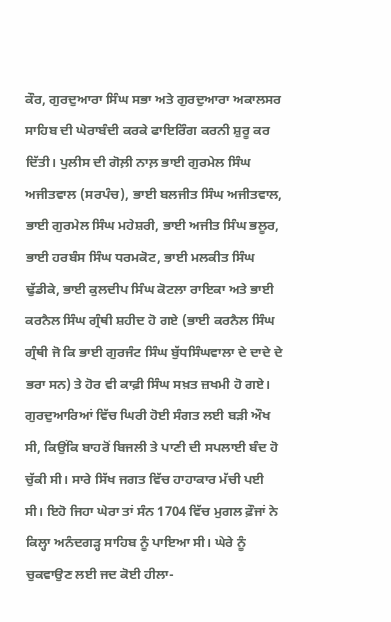ਕੌਰ, ਗੁਰਦੁਆਰਾ ਸਿੰਘ ਸਭਾ ਅਤੇ ਗੁਰਦੁਆਰਾ ਅਕਾਲਸਰ ਸਾਹਿਬ ਦੀ ਘੇਰਾਬੰਦੀ ਕਰਕੇ ਫਾਇਰਿੰਗ ਕਰਨੀ ਸ਼ੁਰੂ ਕਰ ਦਿੱਤੀ। ਪੁਲੀਸ ਦੀ ਗੋਲ਼ੀ ਨਾਲ਼ ਭਾਈ ਗੁਰਮੇਲ ਸਿੰਘ ਅਜੀਤਵਾਲ (ਸਰਪੰਚ), ਭਾਈ ਬਲਜੀਤ ਸਿੰਘ ਅਜੀਤਵਾਲ, ਭਾਈ ਗੁਰਮੇਲ ਸਿੰਘ ਮਹੇਸ਼ਰੀ, ਭਾਈ ਅਜੀਤ ਸਿੰਘ ਭਲੂਰ, ਭਾਈ ਹਰਬੰਸ ਸਿੰਘ ਧਰਮਕੋਟ, ਭਾਈ ਮਲਕੀਤ ਸਿੰਘ ਢੁੱਡੀਕੇ, ਭਾਈ ਕੁਲਦੀਪ ਸਿੰਘ ਕੋਟਲਾ ਰਾਇਕਾ ਅਤੇ ਭਾਈ ਕਰਨੈਲ ਸਿੰਘ ਗ੍ਰੰਥੀ ਸ਼ਹੀਦ ਹੋ ਗਏ (ਭਾਈ ਕਰਨੈਲ ਸਿੰਘ ਗ੍ਰੰਥੀ ਜੋ ਕਿ ਭਾਈ ਗੁਰਜੰਟ ਸਿੰਘ ਬੁੱਧਸਿੰਘਵਾਲਾ ਦੇ ਦਾਦੇ ਦੇ ਭਰਾ ਸਨ) ਤੇ ਹੋਰ ਵੀ ਕਾਫ਼ੀ ਸਿੰਘ ਸਖ਼ਤ ਜ਼ਖਮੀ ਹੋ ਗਏ।
ਗੁਰਦੁਆਰਿਆਂ ਵਿੱਚ ਘਿਰੀ ਹੋਈ ਸੰਗਤ ਲਈ ਬੜੀ ਔਖ ਸੀ, ਕਿਉਂਕਿ ਬਾਹਰੋਂ ਬਿਜਲੀ ਤੇ ਪਾਣੀ ਦੀ ਸਪਲਾਈ ਬੰਦ ਹੋ ਚੁੱਕੀ ਸੀ। ਸਾਰੇ ਸਿੱਖ ਜਗਤ ਵਿੱਚ ਹਾਹਾਕਾਰ ਮੱਚੀ ਪਈ ਸੀ। ਇਹੋ ਜਿਹਾ ਘੇਰਾ ਤਾਂ ਸੰਨ 1704 ਵਿੱਚ ਮੁਗਲ ਫ਼ੌਜਾਂ ਨੇ ਕਿਲ੍ਹਾ ਅਨੰਦਗੜ੍ਹ ਸਾਹਿਬ ਨੂੰ ਪਾਇਆ ਸੀ। ਘੇਰੇ ਨੂੰ ਚੁਕਵਾਉਣ ਲਈ ਜਦ ਕੋਈ ਹੀਲਾ-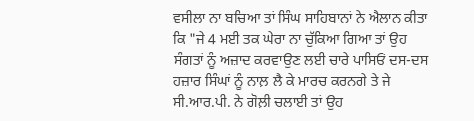ਵਸੀਲਾ ਨਾ ਬਚਿਆ ਤਾਂ ਸਿੰਘ ਸਾਹਿਬਾਨਾਂ ਨੇ ਐਲਾਨ ਕੀਤਾ ਕਿ "ਜੇ 4 ਮਈ ਤਕ ਘੇਰਾ ਨਾ ਚੁੱਕਿਆ ਗਿਆ ਤਾਂ ਉਹ ਸੰਗਤਾਂ ਨੂੰ ਅਜ਼ਾਦ ਕਰਵਾਉਣ ਲਈ ਚਾਰੇ ਪਾਸਿਓਂ ਦਸ-ਦਸ ਹਜ਼ਾਰ ਸਿੰਘਾਂ ਨੂੰ ਨਾਲ਼ ਲੈ ਕੇ ਮਾਰਚ ਕਰਨਗੇ ਤੇ ਜੇ ਸੀ.ਆਰ.ਪੀ. ਨੇ ਗੋਲ਼ੀ ਚਲਾਈ ਤਾਂ ਉਹ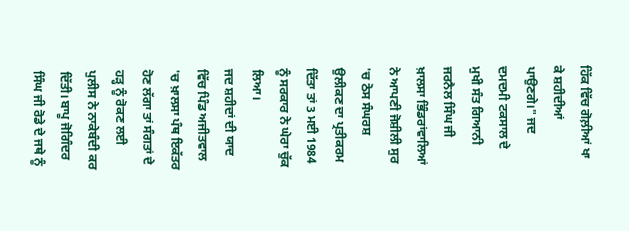ਹਿੱਕ ਵਿੱਚ ਗੋਲ਼ੀਆਂ ਖਾ ਕੇ ਸ਼ਹੀਦੀਆਂ ਪਾਉਣਗੇ।" ਜਦ ਦਮਦਮੀ ਟਕਸਾਲ ਦੇ ਮੁਖੀ ਸੰਤ ਗਿਆਨੀ ਜਰਨੈਲ ਸਿੰਘ ਜੀ ਖ਼ਾਲਸਾ ਭਿੰਡਰਾਂਵਾਲਿਆਂ ਨੇ ਆਪਣੀ ਜੋਸ਼ੀਲੀ ਸੁਰ 'ਚ ਠੋਸ ਸੰਘਰਸ਼ ਉਲੀਕਣ ਦਾ ਪ੍ਰਤੀਕਰਮ ਦਿੱਤਾ ਤਾਂ 3 ਮਈ 1984 ਨੂੰ ਸਰਕਾਰ ਨੇ ਘੇਰਾ ਚੁੱਕ ਲਿਆ।
ਜਦ ਸ਼ਹੀਦਾਂ ਦੀ ਯਾਦ ਵਿੱਚ ਪਿੰਡ ਅਜੀਤਵਾਲ 'ਚ ਖ਼ਾਲਸਾ ਪੰਥ ਇਕੱਤਰ ਹੋਣ ਲੱਗਾ ਤਾਂ ਸੰਗਤਾਂ ਦੇ ਹੜ੍ਹ ਨੂੰ ਰੋਕਣ ਲਈ ਪੁਲੀਸ ਨੇ ਨਾਕੇਬੰਦੀ ਕਰ ਦਿੱਤੀ। ਬਾਪੂ ਜੋਗਿੰਦਰ ਸਿੰਘ ਜੀ ਰੋਡੇ ਦੇ ਜਥੇ ਨੂੰ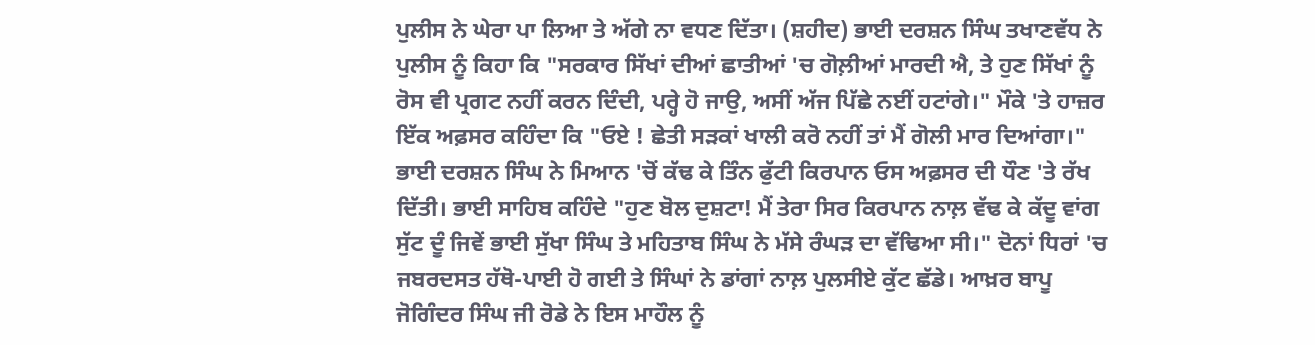ਪੁਲੀਸ ਨੇ ਘੇਰਾ ਪਾ ਲਿਆ ਤੇ ਅੱਗੇ ਨਾ ਵਧਣ ਦਿੱਤਾ। (ਸ਼ਹੀਦ) ਭਾਈ ਦਰਸ਼ਨ ਸਿੰਘ ਤਖਾਣਵੱਧ ਨੇ ਪੁਲੀਸ ਨੂੰ ਕਿਹਾ ਕਿ "ਸਰਕਾਰ ਸਿੱਖਾਂ ਦੀਆਂ ਛਾਤੀਆਂ 'ਚ ਗੋਲ਼ੀਆਂ ਮਾਰਦੀ ਐ, ਤੇ ਹੁਣ ਸਿੱਖਾਂ ਨੂੰ ਰੋਸ ਵੀ ਪ੍ਰਗਟ ਨਹੀਂ ਕਰਨ ਦਿੰਦੀ, ਪਰ੍ਹੇ ਹੋ ਜਾਉ, ਅਸੀਂ ਅੱਜ ਪਿੱਛੇ ਨਈਂ ਹਟਾਂਗੇ।" ਮੌਕੇ 'ਤੇ ਹਾਜ਼ਰ ਇੱਕ ਅਫ਼ਸਰ ਕਹਿੰਦਾ ਕਿ "ਓਏ ! ਛੇਤੀ ਸੜਕਾਂ ਖਾਲੀ ਕਰੋ ਨਹੀਂ ਤਾਂ ਮੈਂ ਗੋਲੀ ਮਾਰ ਦਿਆਂਗਾ।" ਭਾਈ ਦਰਸ਼ਨ ਸਿੰਘ ਨੇ ਮਿਆਨ 'ਚੋਂ ਕੱਢ ਕੇ ਤਿੰਨ ਫੁੱਟੀ ਕਿਰਪਾਨ ਓਸ ਅਫ਼ਸਰ ਦੀ ਧੌਣ 'ਤੇ ਰੱਖ ਦਿੱਤੀ। ਭਾਈ ਸਾਹਿਬ ਕਹਿੰਦੇ "ਹੁਣ ਬੋਲ ਦੁਸ਼ਟਾ! ਮੈਂ ਤੇਰਾ ਸਿਰ ਕਿਰਪਾਨ ਨਾਲ਼ ਵੱਢ ਕੇ ਕੱਦੂ ਵਾਂਗ ਸੁੱਟ ਦੂੰ ਜਿਵੇਂ ਭਾਈ ਸੁੱਖਾ ਸਿੰਘ ਤੇ ਮਹਿਤਾਬ ਸਿੰਘ ਨੇ ਮੱਸੇ ਰੰਘੜ ਦਾ ਵੱਢਿਆ ਸੀ।" ਦੋਨਾਂ ਧਿਰਾਂ 'ਚ ਜਬਰਦਸਤ ਹੱਥੋ-ਪਾਈ ਹੋ ਗਈ ਤੇ ਸਿੰਘਾਂ ਨੇ ਡਾਂਗਾਂ ਨਾਲ਼ ਪੁਲਸੀਏ ਕੁੱਟ ਛੱਡੇ। ਆਖ਼ਰ ਬਾਪੂ ਜੋਗਿੰਦਰ ਸਿੰਘ ਜੀ ਰੋਡੇ ਨੇ ਇਸ ਮਾਹੌਲ ਨੂੰ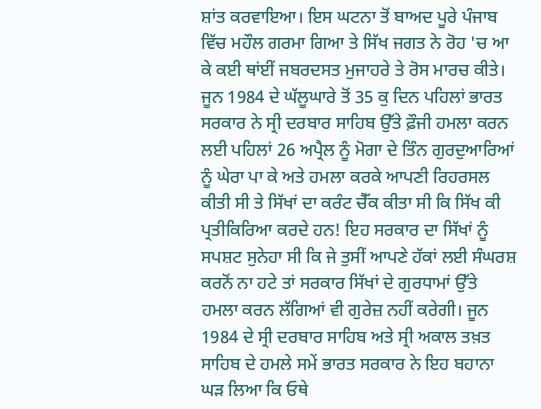ਸ਼ਾਂਤ ਕਰਵਾਇਆ। ਇਸ ਘਟਨਾ ਤੋਂ ਬਾਅਦ ਪੂਰੇ ਪੰਜਾਬ ਵਿੱਚ ਮਹੌਲ ਗਰਮਾ ਗਿਆ ਤੇ ਸਿੱਖ ਜਗਤ ਨੇ ਰੋਹ 'ਚ ਆ ਕੇ ਕਈ ਥਾਂਈਂ ਜਬਰਦਸਤ ਮੁਜਾਹਰੇ ਤੇ ਰੋਸ ਮਾਰਚ ਕੀਤੇ।
ਜੂਨ 1984 ਦੇ ਘੱਲੂਘਾਰੇ ਤੋਂ 35 ਕੁ ਦਿਨ ਪਹਿਲਾਂ ਭਾਰਤ ਸਰਕਾਰ ਨੇ ਸ੍ਰੀ ਦਰਬਾਰ ਸਾਹਿਬ ਉੱਤੇ ਫ਼ੌਜੀ ਹਮਲਾ ਕਰਨ ਲਈ ਪਹਿਲਾਂ 26 ਅਪ੍ਰੈਲ ਨੂੰ ਮੋਗਾ ਦੇ ਤਿੰਨ ਗੁਰਦੁਆਰਿਆਂ ਨੂੰ ਘੇਰਾ ਪਾ ਕੇ ਅਤੇ ਹਮਲਾ ਕਰਕੇ ਆਪਣੀ ਰਿਹਰਸਲ ਕੀਤੀ ਸੀ ਤੇ ਸਿੱਖਾਂ ਦਾ ਕਰੰਟ ਚੈੱਕ ਕੀਤਾ ਸੀ ਕਿ ਸਿੱਖ ਕੀ ਪ੍ਰਤੀਕਿਰਿਆ ਕਰਦੇ ਹਨ! ਇਹ ਸਰਕਾਰ ਦਾ ਸਿੱਖਾਂ ਨੂੰ ਸਪਸ਼ਟ ਸੁਨੇਹਾ ਸੀ ਕਿ ਜੇ ਤੁਸੀਂ ਆਪਣੇ ਹੱਕਾਂ ਲਈ ਸੰਘਰਸ਼ ਕਰਨੋਂ ਨਾ ਹਟੇ ਤਾਂ ਸਰਕਾਰ ਸਿੱਖਾਂ ਦੇ ਗੁਰਧਾਮਾਂ ਉੱਤੇ ਹਮਲਾ ਕਰਨ ਲੱਗਿਆਂ ਵੀ ਗੁਰੇਜ਼ ਨਹੀਂ ਕਰੇਗੀ। ਜੂਨ 1984 ਦੇ ਸ੍ਰੀ ਦਰਬਾਰ ਸਾਹਿਬ ਅਤੇ ਸ੍ਰੀ ਅਕਾਲ ਤਖ਼ਤ ਸਾਹਿਬ ਦੇ ਹਮਲੇ ਸਮੇਂ ਭਾਰਤ ਸਰਕਾਰ ਨੇ ਇਹ ਬਹਾਨਾ ਘੜ ਲਿਆ ਕਿ ਓਥੇ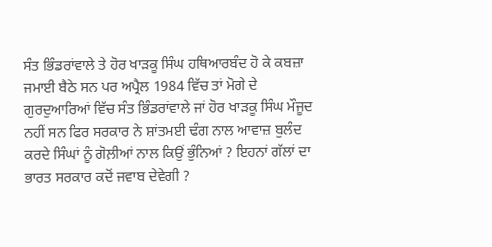ਸੰਤ ਭਿੰਡਰਾਂਵਾਲੇ ਤੇ ਹੋਰ ਖਾੜਕੂ ਸਿੰਘ ਹਥਿਆਰਬੰਦ ਹੋ ਕੇ ਕਬਜ਼ਾ ਜਮਾਈ ਬੈਠੇ ਸਨ ਪਰ ਅਪ੍ਰੈਲ 1984 ਵਿੱਚ ਤਾਂ ਮੋਗੇ ਦੇ ਗੁਰਦੁਆਰਿਆਂ ਵਿੱਚ ਸੰਤ ਭਿੰਡਰਾਂਵਾਲੇ ਜਾਂ ਹੋਰ ਖਾੜਕੂ ਸਿੰਘ ਮੌਜੂਦ ਨਹੀਂ ਸਨ ਫਿਰ ਸਰਕਾਰ ਨੇ ਸ਼ਾਂਤਮਈ ਢੰਗ ਨਾਲ ਆਵਾਜ਼ ਬੁਲੰਦ ਕਰਦੇ ਸਿੰਘਾਂ ਨੂੰ ਗੋਲ਼ੀਆਂ ਨਾਲ ਕਿਉਂ ਭੁੰਨਿਆਂ ? ਇਹਨਾਂ ਗੱਲਾਂ ਦਾ ਭਾਰਤ ਸਰਕਾਰ ਕਦੋਂ ਜਵਾਬ ਦੇਵੇਗੀ ?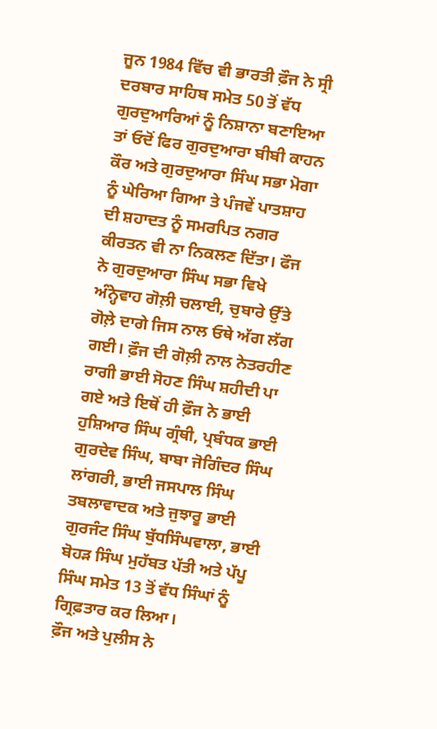ਜੂਨ 1984 ਵਿੱਚ ਵੀ ਭਾਰਤੀ ਫ਼ੌਜ ਨੇ ਸ੍ਰੀ ਦਰਬਾਰ ਸਾਹਿਬ ਸਮੇਤ 50 ਤੋਂ ਵੱਧ ਗੁਰਦੁਆਰਿਆਂ ਨੂੰ ਨਿਸ਼ਾਨਾ ਬਣਾਇਆ ਤਾਂ ਓਦੋਂ ਫਿਰ ਗੁਰਦੁਆਰਾ ਬੀਬੀ ਕਾਹਨ ਕੌਰ ਅਤੇ ਗੁਰਦੁਆਰਾ ਸਿੰਘ ਸਭਾ ਮੋਗਾ ਨੂੰ ਘੇਰਿਆ ਗਿਆ ਤੇ ਪੰਜਵੇਂ ਪਾਤਸ਼ਾਹ ਦੀ ਸ਼ਹਾਦਤ ਨੂੰ ਸਮਰਪਿਤ ਨਗਰ ਕੀਰਤਨ ਵੀ ਨਾ ਨਿਕਲਣ ਦਿੱਤਾ। ਫੌਜ ਨੇ ਗੁਰਦੁਆਰਾ ਸਿੰਘ ਸਭਾ ਵਿਖੇ ਅੰਨ੍ਹੇਵਾਹ ਗੋਲ਼ੀ ਚਲਾਈ, ਚੁਬਾਰੇ ਉੱਤੇ ਗੋਲ਼ੇ ਦਾਗੇ ਜਿਸ ਨਾਲ ਓਥੇ ਅੱਗ ਲੱਗ ਗਈ। ਫ਼ੌਜ ਦੀ ਗੋਲ਼ੀ ਨਾਲ ਨੇਤਰਹੀਣ ਰਾਗੀ ਭਾਈ ਸੋਹਣ ਸਿੰਘ ਸ਼ਹੀਦੀ ਪਾ ਗਏ ਅਤੇ ਇਥੋਂ ਹੀ ਫ਼ੌਜ ਨੇ ਭਾਈ ਹੁਸ਼ਿਆਰ ਸਿੰਘ ਗ੍ਰੰਥੀ, ਪ੍ਰਬੰਧਕ ਭਾਈ ਗੁਰਦੇਵ ਸਿੰਘ, ਬਾਬਾ ਜੋਗਿੰਦਰ ਸਿੰਘ ਲਾਂਗਰੀ, ਭਾਈ ਜਸਪਾਲ ਸਿੰਘ ਤਬਲਾਵਾਦਕ ਅਤੇ ਜੁਝਾਰੂ ਭਾਈ ਗੁਰਜੰਟ ਸਿੰਘ ਬੁੱਧਸਿੰਘਵਾਲਾ, ਭਾਈ ਬੋਹੜ ਸਿੰਘ ਮੁਹੱਬਤ ਪੱਤੀ ਅਤੇ ਪੱਪੂ ਸਿੰਘ ਸਮੇਤ 13 ਤੋਂ ਵੱਧ ਸਿੰਘਾਂ ਨੂੰ ਗ੍ਰਿਫ਼ਤਾਰ ਕਰ ਲਿਆ।
ਫ਼ੌਜ ਅਤੇ ਪੁਲੀਸ ਨੇ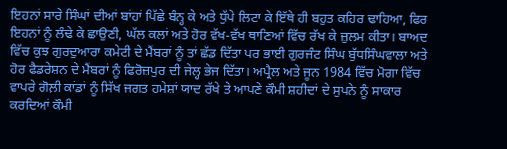ਇਹਨਾਂ ਸਾਰੇ ਸਿੰਘਾਂ ਦੀਆਂ ਬਾਂਹਾਂ ਪਿੱਛੇ ਬੰਨ੍ਹ ਕੇ ਅਤੇ ਧੁੱਪੇ ਲਿਟਾ ਕੇ ਇੱਥੇ ਹੀ ਬਹੁਤ ਕਹਿਰ ਢਾਹਿਆ, ਫਿਰ ਇਹਨਾਂ ਨੂੰ ਲੰਢੇ ਕੇ ਛਾਉਣੀ, ਘੱਲ ਕਲਾਂ ਅਤੇ ਹੋਰ ਵੱਖ-ਵੱਖ ਥਾਣਿਆਂ ਵਿੱਚ ਰੱਖ ਕੇ ਜ਼ੁਲਮ ਕੀਤਾ। ਬਾਅਦ ਵਿੱਚ ਕੁਝ ਗੁਰਦੁਆਰਾ ਕਮੇਟੀ ਦੇ ਮੈਂਬਰਾਂ ਨੂੰ ਤਾਂ ਛੱਡ ਦਿੱਤਾ ਪਰ ਭਾਈ ਗੁਰਜੰਟ ਸਿੰਘ ਬੁੱਧਸਿੰਘਵਾਲਾ ਅਤੇ ਹੋਰ ਫੈਡਰੇਸ਼ਨ ਦੇ ਮੈਂਬਰਾਂ ਨੂੰ ਫਿਰੋਜ਼ਪੁਰ ਦੀ ਜੇਲ੍ਹ ਭੇਜ ਦਿੱਤਾ। ਅਪ੍ਰੈਲ ਅਤੇ ਜੂਨ 1984 ਵਿੱਚ ਮੋਗਾ ਵਿੱਚ ਵਾਪਰੇ ਗੋਲ਼ੀ ਕਾਂਡਾਂ ਨੂੰ ਸਿੱਖ ਜਗਤ ਹਮੇਸ਼ਾਂ ਯਾਦ ਰੱਖੇ ਤੇ ਆਪਣੇ ਕੌਮੀ ਸ਼ਹੀਦਾਂ ਦੇ ਸੁਪਨੇ ਨੂੰ ਸਾਕਾਰ ਕਰਦਿਆਂ ਕੌਮੀ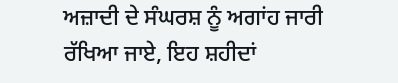ਅਜ਼ਾਦੀ ਦੇ ਸੰਘਰਸ਼ ਨੂੰ ਅਗਾਂਹ ਜਾਰੀ ਰੱਖਿਆ ਜਾਏ, ਇਹ ਸ਼ਹੀਦਾਂ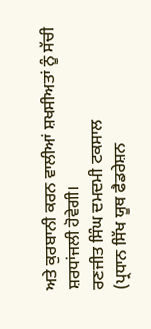ਅਤੇ ਕੁਰਬਾਨੀ ਕਰਨ ਵਾਲੀਆਂ ਸ਼ਖਸੀਅਤਾਂ ਨੂੰ ਸੱਚੀ ਸ਼ਰਧਾਂਜਲੀ ਹੋਵੇਗੀ।
ਰਣਜੀਤ ਸਿੰਘ ਦਮਦਮੀ ਟਕਸਾਲ
(ਪ੍ਰਧਾਨ ਸਿੱਖ ਯੂਥ ਫੈਡਰੇਸ਼ਨ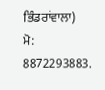ਭਿੰਡਰਾਂਵਾਲਾ)
ਮੋ: 8872293883.